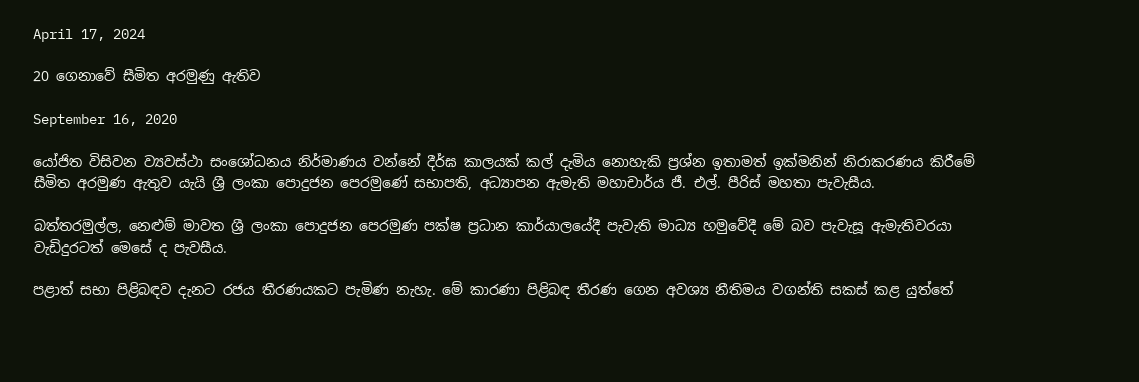April 17, 2024

20 ගෙනාවේ සීමිත අරමුණු ඇතිව

September 16, 2020

යෝජිත විසිවන ව්‍යවස්ථා සංශෝධනය නිර්මාණය වන්නේ දීර්ඝ කාලයක් කල් දැමිය නොහැකි ප්‍රශ්න ඉතාමත් ඉක්මනින් නිරාකරණය කිරීමේ සීමිත අරමුණ ඇතුව යැයි ශ්‍රී ලංකා පොදුජන පෙරමුණේ සභාපති, අධ්‍යාපන ඇමැති මහාචාර්ය ජී. එල්. පීරිස් මහතා පැවැසීය.

බත්තරමුල්ල, නෙළුම් මාවත ශ්‍රී ලංකා පොදුජන පෙරමුණ පක්ෂ ප්‍රධාන කාර්යාලයේදී පැවැති මාධ්‍ය හමුවේදී මේ බව පැවැසූ ඇමැතිවරයා වැඩිදුරටත් මෙසේ ද පැවසීය.

පළාත් සභා පිළිබඳව දැනට රජය තීරණයකට පැමිණ නැහැ. මේ කාරණා පිළිබඳ තීරණ ගෙන අවශ්‍ය නීතිමය වගන්ති සකස් කළ යුත්තේ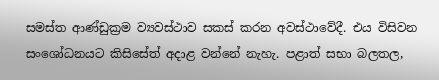සමස්ත ආණ්ඩුක්‍රම ව්‍යවස්ථාව සකස් කරන අවස්ථාවේදී. එය විසිවන සංශෝධනයට කිසිසේත් අදාළ වන්නේ නැහැ. පළාත් සභා බලතල,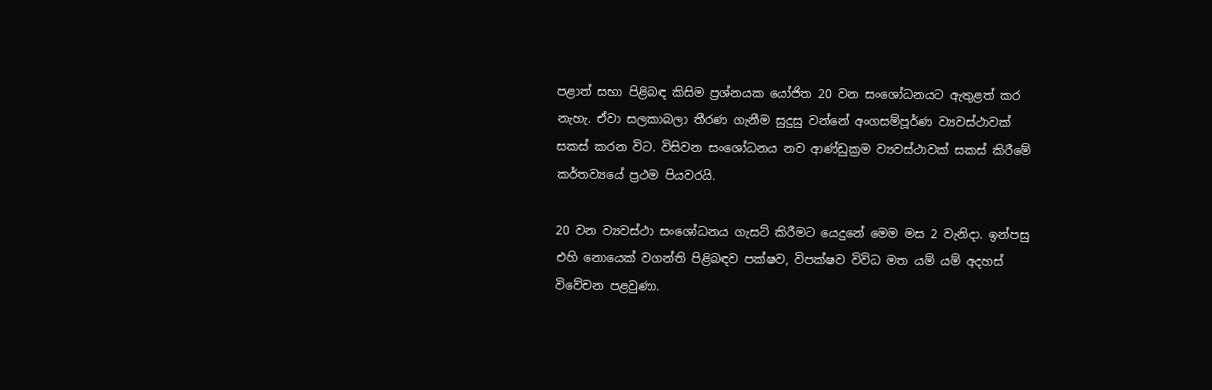පළාත් සභා පිළිබඳ කිසිම ප්‍රශ්නයක යෝජිත 20 වන සංශෝධනයට ඇතුළත් කර නැහැ. ඒවා සලකාබලා තීරණ ගැනීම සුදුසු වන්නේ අංගසම්පූර්ණ ව්‍යවස්ථාවක් සකස් කරන විට. විසිවන සංශෝධනය නව ආණ්ඩුක්‍රම ව්‍යවස්ථාවක් සකස් කිරීමේ කර්තව්‍යයේ ප්‍රථම පියවරයි.

20 වන ව්‍යවස්ථා සංශෝධනය ගැසට් කිරීමට යෙදුනේ මෙම මස 2 වැනිදා. ඉන්පසු එහි නොයෙක් වගන්ති පිළිබඳව පක්ෂව, විපක්ෂව විවිධ මත යම් යම් අදහස් විවේචන පළවුණා.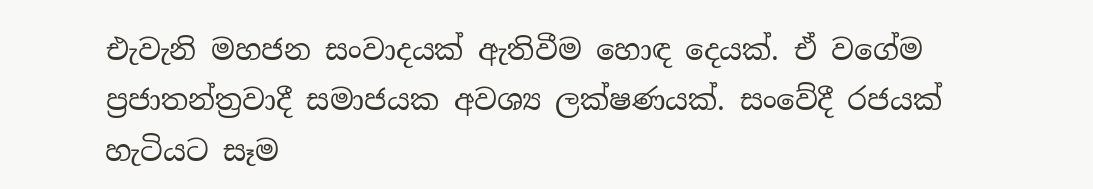එැවැනි මහජන සංවාදයක් ඇතිවීම හොඳ දෙයක්. ඒ වගේම ප්‍රජාතන්ත්‍රවාදී සමාජයක අවශ්‍ය ලක්ෂණයක්. සංවේදී රජයක් හැටියට සෑම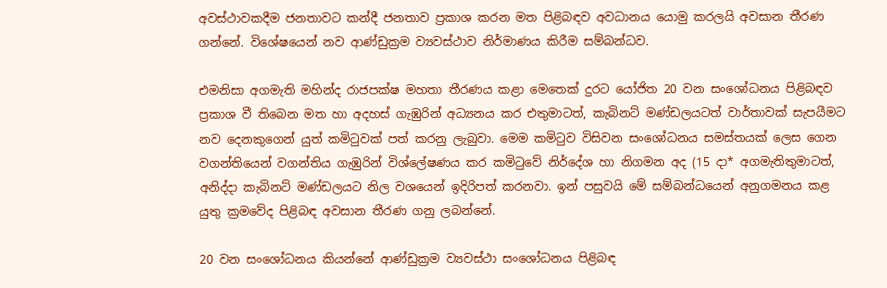අවස්ථාවකදීම ජනතාවට කන්දී ජනතාව ප්‍රකාශ කරන මත පිළිබඳව අවධානය යොමු කරලයි අවසාන තීරණ ගන්නේ. විශේෂයෙන් නව ආණ්ඩුක්‍රම ව්‍යවස්ථාව නිර්මාණය කිරීම සම්බන්ධව.

එමනිසා අගමැති මහින්ද රාජපක්ෂ මහතා තීරණය කළා මෙතෙක් දුරට යෝජිත 20 වන සංශෝධනය පිළිබඳව ප්‍රකාශ වී තිබෙන මත හා අදහස් ගැඹුරින් අධ්‍යනය කර එතුමාටත්, කැබිනට් මණ්ඩලයටත් වාර්තාවක් සැපයීමට නව දෙනකුගෙන් යුත් කමිටුවක් පත් කරනු ලැබුවා. මෙම කමිටුව විසිවන සංශෝධනය සමස්තයක් ලෙස ගෙන වගන්තියෙන් වගන්තිය ගැඹුරින් විශ්ලේෂණය කර කමිටුවේ නිර්දේශ හා නිගමන අද (15 දා* අගමැතිතුමාටත්, අනිද්දා කැබිනට් මණ්ඩලයට නිල වශයෙන් ඉදිරිපත් කරනවා. ඉන් පසුවයි මේ සම්බන්ධයෙන් අනුගමනය කළ යුතු ක්‍රමවේද පිළිබඳ අවසාන තීරණ ගනු ලබන්නේ.

20 වන සංශෝධනය කියන්නේ ආණ්ඩුක්‍රම ව්‍යවස්ථා සංශෝධනය පිළිබඳ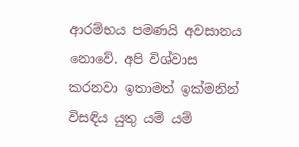ආරම්භය පමණයි අවසානය නොවේ. අපි විශ්වාස කරනවා ඉතාමත් ඉක්මනින් විසඳිය යුතු යම් යම්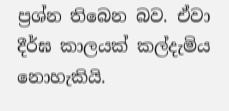ප්‍රශ්න තිබෙන බව. ඒවා දීර්ඝ කාලයක් කල්දැමිය නොහැකියි.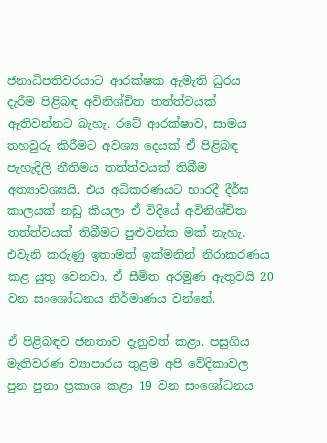ජනාධිපතිවරයාට ආරක්ෂක ඇමැති ධුරය දැරීම පිළිබඳ අවිනිශ්චිත තත්ත්වයක් ඇතිවන්නට බැහැ. රටේ ආරක්ෂාව, සාමය තහවුරු කිරීමට අවශ්‍ය දෙයක් ඒ පිළිබඳ පැහැදිලි නීතිමය තත්ත්වයක් තිබීම අත්‍යාවශ්‍යයි. එය අධිකරණයට භාරදී දීර්ඝ කාලයක් නඩු කියලා ඒ විදියේ අවිනිශ්චිත තත්ත්වයක් තිබීමට පුළුවන්ක මක් නැහැ. එවැනි කරුණු ඉතාමත් ඉක්මනින් නිරාකරණය කළ යුතු වෙනවා. ඒ සීමිත අරමුණ ඇතුවයි 20 වන සංශෝධනය නිර්මාණය වන්නේ.

ඒ පිළිබඳව ජනතාව දැනුවත් කළා. පසුගිය මැතිවරණ ව්‍යාපාරය තුළම අපි වේදිකාවල පුන පුනා ප්‍රකාශ කළා 19 වන සංශෝධනය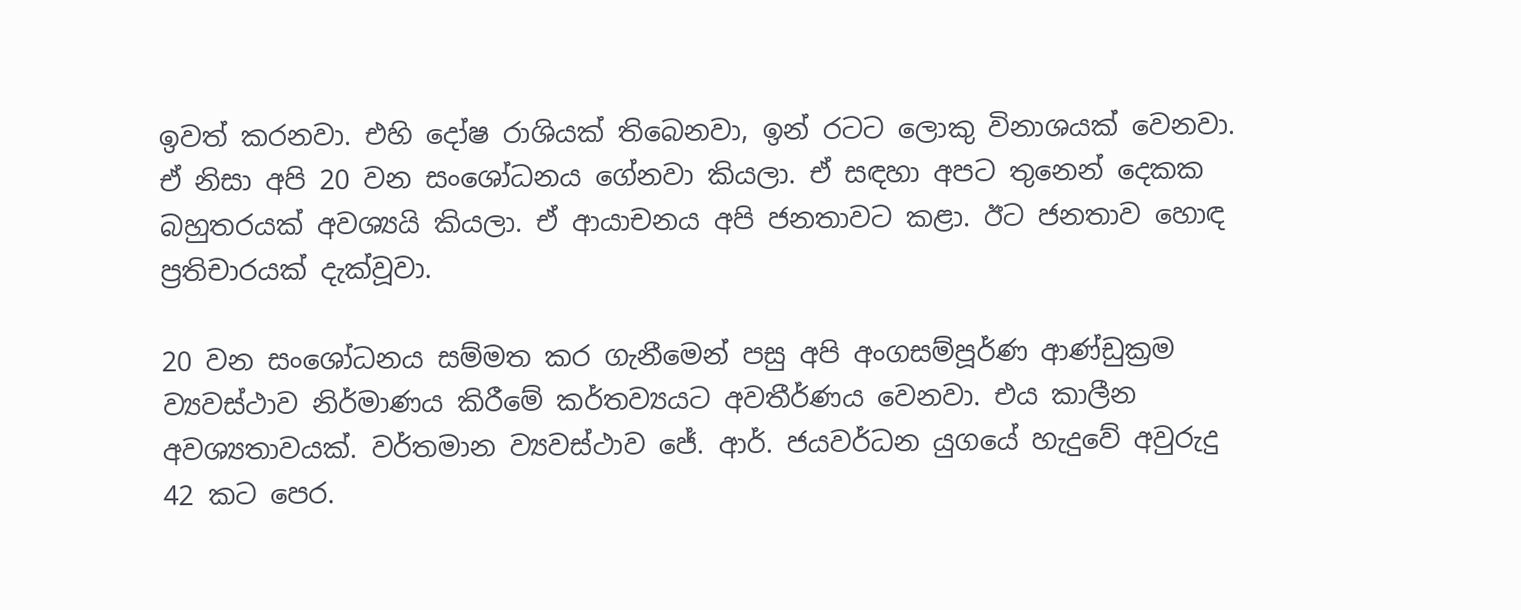ඉවත් කරනවා. එහි දෝෂ රාශියක් තිබෙනවා, ඉන් රටට ලොකු විනාශයක් වෙනවා. ඒ නිසා අපි 20 වන සංශෝධනය ගේනවා කියලා. ඒ සඳහා අපට තුනෙන් දෙකක බහුතරයක් අවශ්‍යයි කියලා. ඒ ආයාචනය අපි ජනතාවට කළා. ඊට ජනතාව හොඳ ප්‍රතිචාරයක් දැක්වූවා.

20 වන සංශෝධනය සම්මත කර ගැනීමෙන් පසු අපි අංගසම්පූර්ණ ආණ්ඩුක්‍රම ව්‍යවස්ථාව නිර්මාණය කිරීමේ කර්තව්‍යයට අවතීර්ණය වෙනවා. එය කාලීන අවශ්‍යතාවයක්. වර්තමාන ව්‍යවස්ථාව ජේ. ආර්. ජයවර්ධන යුගයේ හැදුවේ අවුරුදු 42 කට පෙර.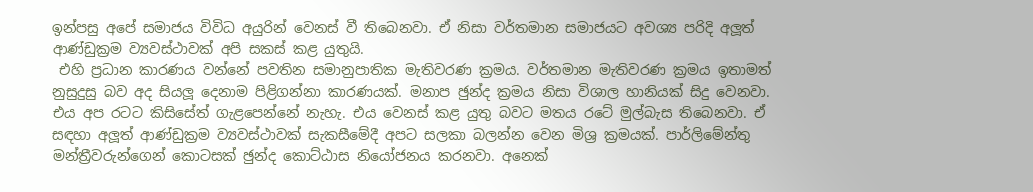ඉන්පසු අපේ සමාජය විවිධ අයුරින් වෙනස් වී තිබෙනවා. ඒ නිසා වර්තමාන සමාජයට අවශ්‍ය පරිදි අලූත් ආණ්ඩුක්‍රම ව්‍යවස්ථාවක් අපි සකස් කළ යුතුයි.
 එහි ප්‍රධාන කාරණය වන්නේ පවතින සමානුපාතික මැතිවරණ ක්‍රමය. වර්තමාන මැතිවරණ ක්‍රමය ඉතාමත් නුසුදුසු බව අද සියලූ දෙනාම පිළිගන්නා කාරණයක්. මනාප ඡුන්ද ක්‍රමය නිසා විශාල හානියක් සිදු වෙනවා. එය අප රටට කිසිසේත් ගැළපෙන්නේ නැහැ. එය වෙනස් කළ යුතු බවට මතය රටේ මුල්බැස තිබෙනවා. ඒ සඳහා අලූත් ආණ්ඩුක්‍රම ව්‍යවස්ථාවක් සැකසීමේදී අපට සලකා බලන්න වෙන මිශ්‍ර ක්‍රමයක්. පාර්ලිමේන්තු මන්ත්‍රීවරුන්ගෙන් කොටසක් ඡුන්ද කොට්ඨාස නියෝජනය කරනවා. අනෙක්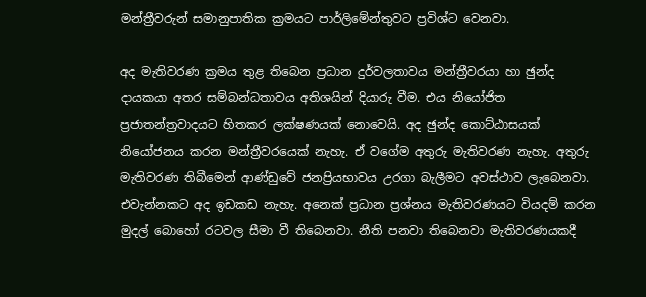මන්ත්‍රීවරුන් සමානුපාතික ක්‍රමයට පාර්ලිමේන්තුවට ප්‍රවිශ්ට වෙනවා.

අද මැතිවරණ ක්‍රමය තුළ තිබෙන ප්‍රධාන දුර්වලතාවය මන්ත්‍රීවරයා හා ඡුන්ද දායකයා අතර සම්බන්ධතාවය අතිශයින් දියාරු වීම. එය නියෝජිත ප්‍රජාතන්ත්‍රවාදයට හිතකර ලක්ෂණයක් නොවෙයි. අද ඡුන්ද කොට්ඨාසයක් නියෝජනය කරන මන්ත්‍රීවරයෙක් නැහැ. ඒ වගේම අතුරු මැතිවරණ නැහැ. අතුරු මැතිවරණ තිබීමෙන් ආණ්ඩුවේ ජනප්‍රියභාවය උරගා බැලීමට අවස්ථාව ලැබෙනවා. එවැන්නකට අද ඉඩකඩ නැහැ. අනෙක් ප්‍රධාන ප්‍රශ්නය මැතිවරණයට වියදම් කරන මුදල් බොහෝ රටවල සීමා වී තිබෙනවා. නීති පනවා තිබෙනවා මැතිවරණයකදී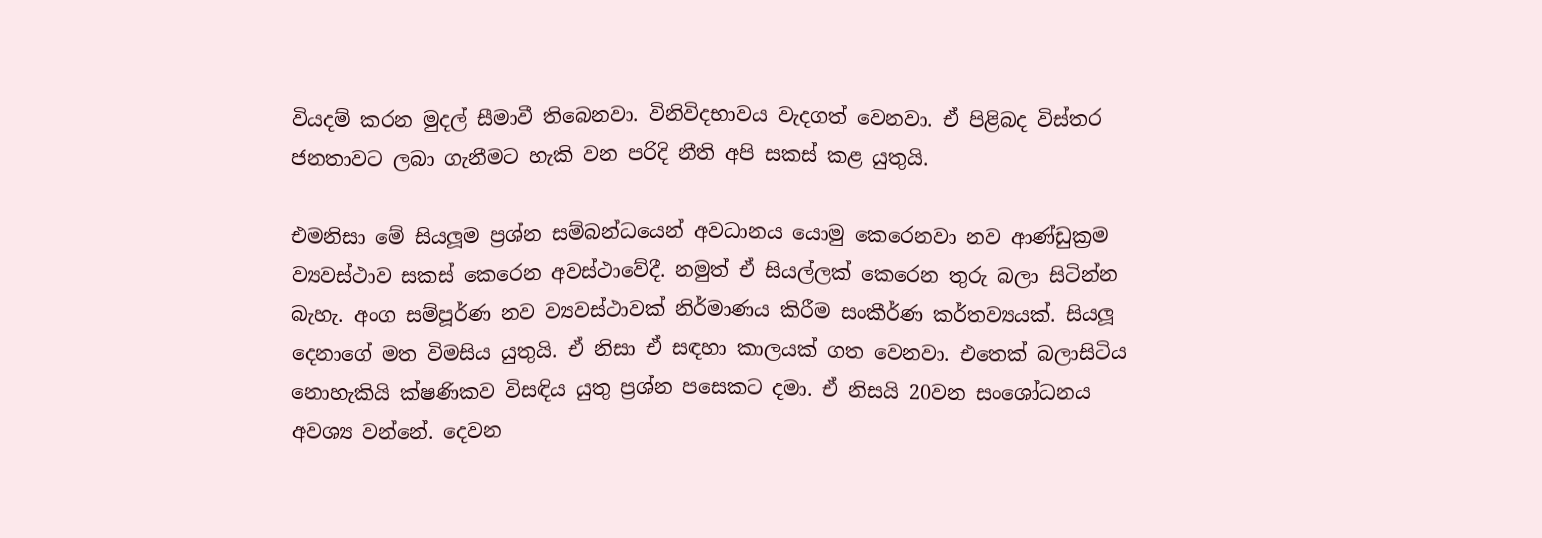වියදම් කරන මුදල් සීමාවී තිබෙනවා. විනිවිදභාවය වැදගත් වෙනවා. ඒ පිළිබද විස්තර ජනතාවට ලබා ගැනීමට හැකි වන පරිදි නීති අපි සකස් කළ යුතුයි.

එමනිසා මේ සියලූම ප්‍රශ්න සම්බන්ධයෙන් අවධානය යොමු කෙරෙනවා නව ආණ්ඩුක්‍රම ව්‍යවස්ථාව සකස් කෙරෙන අවස්ථාවේදී. නමුත් ඒ සියල්ලක් කෙරෙන තුරු බලා සිටින්න බැහැ. අංග සම්පූර්ණ නව ව්‍යවස්ථාවක් නිර්මාණය කිරීම සංකීර්ණ කර්තව්‍යයක්. සියලූ දෙනාගේ මත විමසිය යුතුයි. ඒ නිසා ඒ සඳහා කාලයක් ගත වෙනවා. එතෙක් බලාසිටිය නොහැකියි ක්ෂණිකව විසඳිය යුතු ප්‍රශ්න පසෙකට දමා. ඒ නිසයි 20වන සංශෝධනය අවශ්‍ය වන්නේ. දෙවන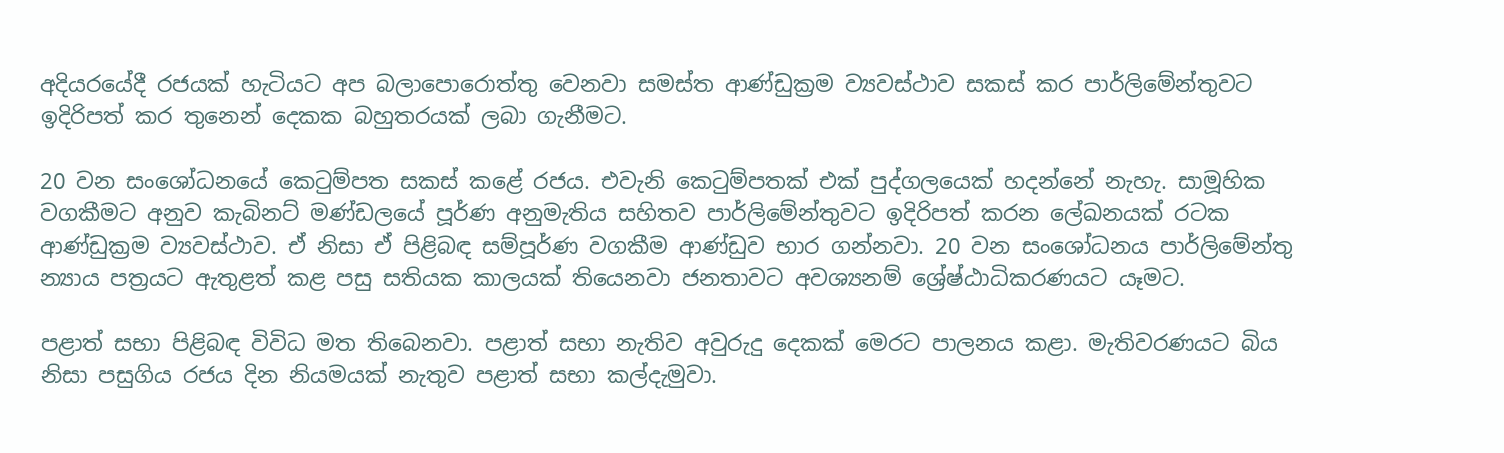අදියරයේදී රජයක් හැටියට අප බලාපොරොත්තු වෙනවා සමස්ත ආණ්ඩුක්‍රම ව්‍යවස්ථාව සකස් කර පාර්ලිමේන්තුවට ඉදිරිපත් කර තුනෙන් දෙකක බහුතරයක් ලබා ගැනීමට.

20 වන සංශෝධනයේ කෙටුම්පත සකස් කළේ රජය. එවැනි කෙටුම්පතක් එක් පුද්ගලයෙක් හදන්නේ නැහැ. සාමූහික වගකීමට අනුව කැබිනට් මණ්ඩලයේ පූර්ණ අනුමැතිය සහිතව පාර්ලිමේන්තුවට ඉදිරිපත් කරන ලේඛනයක් රටක ආණ්ඩුක්‍රම ව්‍යවස්ථාව. ඒ නිසා ඒ පිළිබඳ සම්පූර්ණ වගකීම ආණ්ඩුව භාර ගන්නවා. 20 වන සංශෝධනය පාර්ලිමේන්තු න්‍යාය පත්‍රයට ඇතුළත් කළ පසු සතියක කාලයක් තියෙනවා ජනතාවට අවශ්‍යනම් ශ්‍රේෂ්ඨාධිකරණයට යෑමට.

පළාත් සභා පිළිබඳ විවිධ මත තිබෙනවා. පළාත් සභා නැතිව අවුරුදු දෙකක් මෙරට පාලනය කළා. මැතිවරණයට බිය නිසා පසුගිය රජය දින නියමයක් නැතුව පළාත් සභා කල්දැමුවා.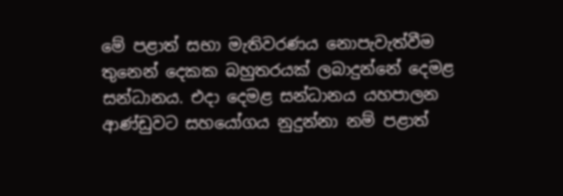මේ පළාත් සභා මැතිවරණය නොපැවැත්වීම තුනෙන් දෙකක බහුතරයක් ලබාදුන්නේ දෙමළ සන්ධානය. එදා දෙමළ සන්ධානය යහපාලන ආණ්ඩුවට සහයෝගය නුදුන්නා නම් පළාත්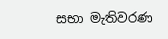සභා මැතිවරණ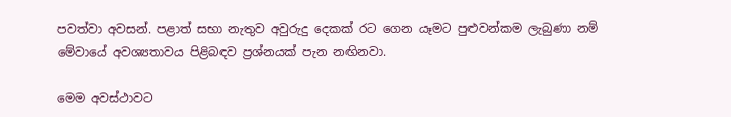පවත්වා අවසන්. පළාත් සභා නැතුව අවුරුදු දෙකක් රට ගෙන යෑමට පුළුවන්කම ලැබුණා නම් මේවායේ අවශ්‍යතාවය පිළිබඳව ප්‍රශ්නයක් පැන නඟිනවා.

මෙම අවස්ථාවට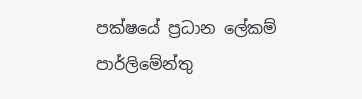පක්ෂයේ ප්‍රධාන ලේකම් පාර්ලිමේන්තු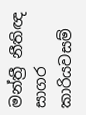මන්ත්‍රී නීතිඥ සාගර කාරියවසම්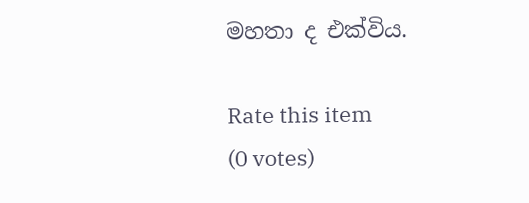මහතා ද එක්විය.

Rate this item
(0 votes)